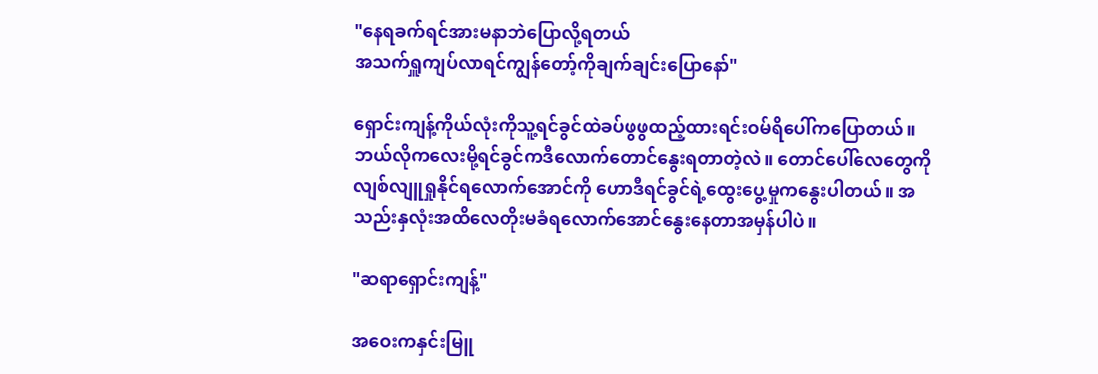"နေရခက်ရင်အားမနာဘဲပြောလို့ရတယ်
အသက်ရှူကျပ်လာရင်ကျွန်တော့်ကိုချက်ချင်းပြောနော်"

ရှောင်းကျန့်ကိုယ်လုံးကိုသူ့ရင်ခွင်ထဲခပ်ဖွဖွထည့်ထားရင်းဝမ်ရိပေါ်ကပြောတယ်။ ဘယ်လိုကလေးမို့ရင်ခွင်ကဒီလောက်တောင်နွေးရတာတဲ့လဲ။ တောင်ပေါ်လေတွေကိုလျစ်လျူရှုနိုင်ရလောက်အောင်ကို ဟောဒီရင်ခွင်ရဲ့ထွေးပွေ့မှုကနွေးပါတယ်။ အသည်းနှလုံးအထိလေတိုးမခံရလောက်အောင်နွေးနေတာအမှန်ပါပဲ။

"ဆရာရှောင်းကျန့်"

အဝေးကနှင်းမြူ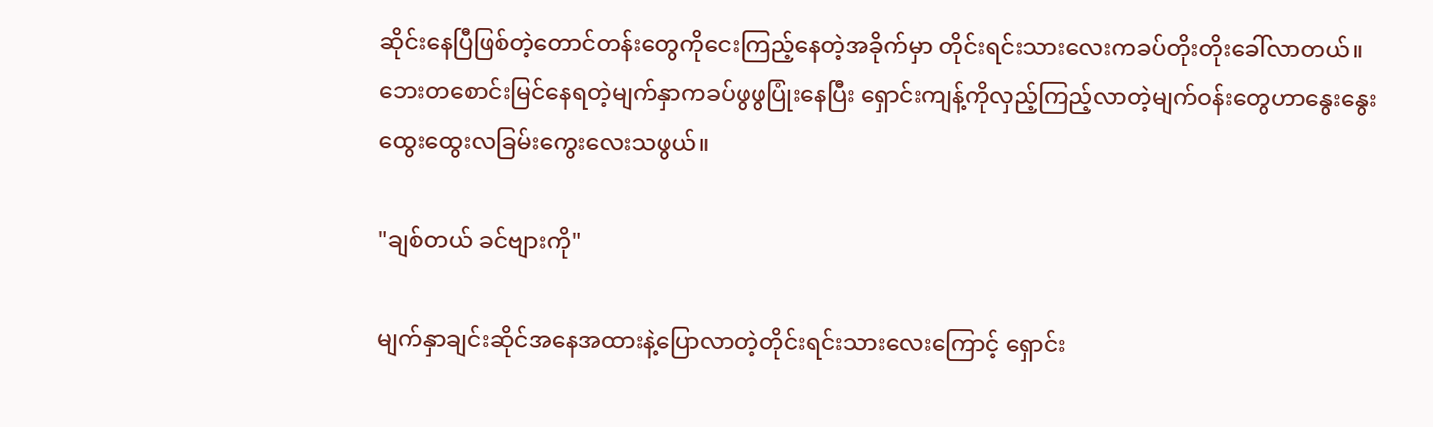ဆိုင်းနေပြီဖြစ်တဲ့တောင်တန်းတွေကိုငေးကြည့်နေတဲ့အခိုက်မှာ တိုင်းရင်းသားလေးကခပ်တိုးတိုးခေါ်လာတယ်။ ဘေးတစောင်းမြင်နေရတဲ့မျက်နှာကခပ်ဖွဖွပြုံးနေပြီး ရှောင်းကျန့်ကိုလှည့်ကြည့်လာတဲ့မျက်ဝန်းတွေဟာနွေးနွေးထွေးထွေးလခြမ်းကွေးလေးသဖွယ်။

"ချစ်တယ် ခင်ဗျားကို"

မျက်နှာချင်းဆိုင်အနေအထားနဲ့ပြောလာတဲ့တိုင်းရင်းသားလေးကြောင့် ရှောင်း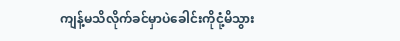ကျန့်မသိလိုက်ခင်မှာပဲခေါင်းကိုငုံ့မိသွား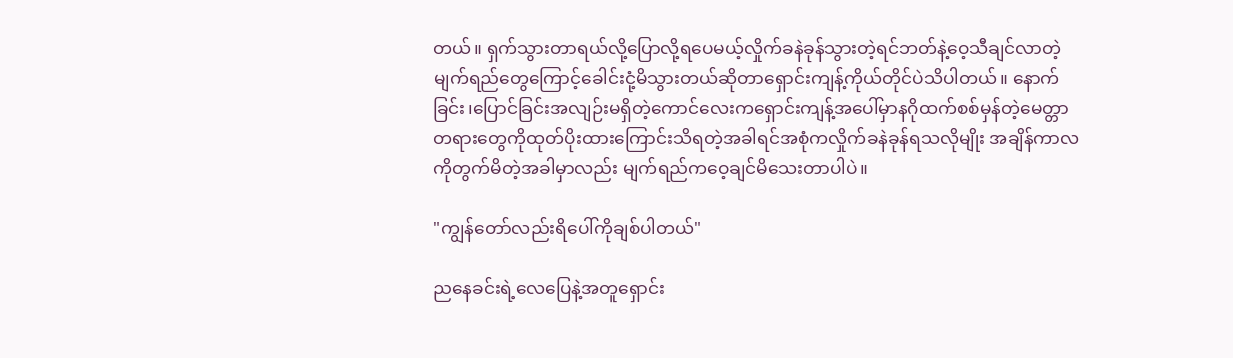တယ်။ ရှက်သွားတာရယ်လို့ပြောလို့ရပေမယ့်လှိုက်ခနဲခုန်သွားတဲ့ရင်ဘတ်နဲ့ဝေ့သီချင်လာတဲ့မျက်ရည်တွေကြောင့်ခေါင်းငုံ့မိသွားတယ်ဆိုတာရှောင်းကျန့်ကိုယ်တိုင်ပဲသိပါတယ်။ နောက်ခြင်း၊ပြောင်ခြင်းအလျဉ်းမရှိတဲ့ကောင်လေးကရှောင်းကျန့်အပေါ်မှာနဂိုထက်စစ်မှန်တဲ့မေတ္တာတရားတွေကိုထုတ်ပိုးထားကြောင်းသိရတဲ့အခါရင်အစုံကလှိုက်ခနဲခုန်ရသလိုမျိုး အချိန်ကာလကိုတွက်မိတဲ့အခါမှာလည်း မျက်ရည်ကဝေ့ချင်မိသေးတာပါပဲ။

"ကျွန်တော်လည်းရိပေါ်ကိုချစ်ပါတယ်"

ညနေခင်းရဲ့လေပြေနဲ့အတူရှောင်း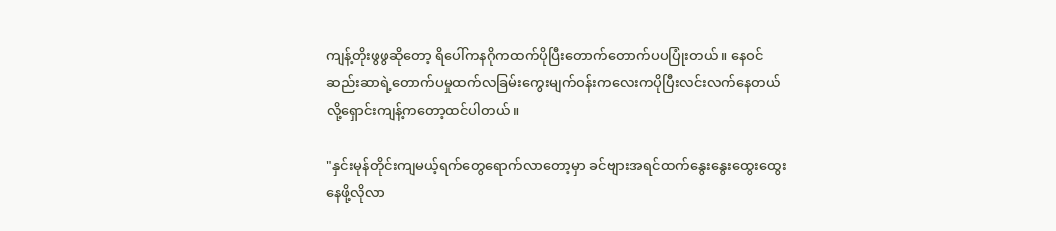ကျန့်တိုးဖွဖွဆိုတော့ ရိပေါ်ကနဂိုကထက်ပိုပြီးတောက်တောက်ပပပြုံးတယ်။ နေဝင်ဆည်းဆာရဲ့တောက်ပမှုထက်လခြမ်းကွေးမျက်ဝန်းကလေးကပိုပြီးလင်းလက်နေတယ်လို့ရှောင်းကျန့်ကတော့ထင်ပါတယ်။

"နှင်းမုန်တိုင်းကျမယ့်ရက်တွေရောက်လာတော့မှာ ခင်ဗျားအရင်ထက်နွေးနွေးထွေးထွေးနေဖို့လိုလာ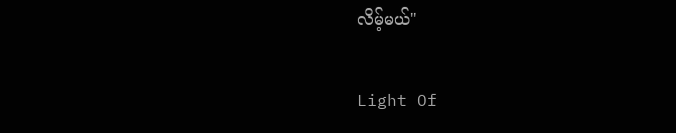လိမ့်မယ်"

Light Of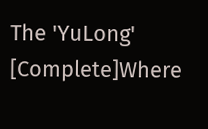The 'YuLong' [Complete]Where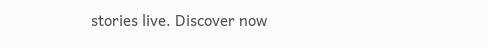stories live. Discover now